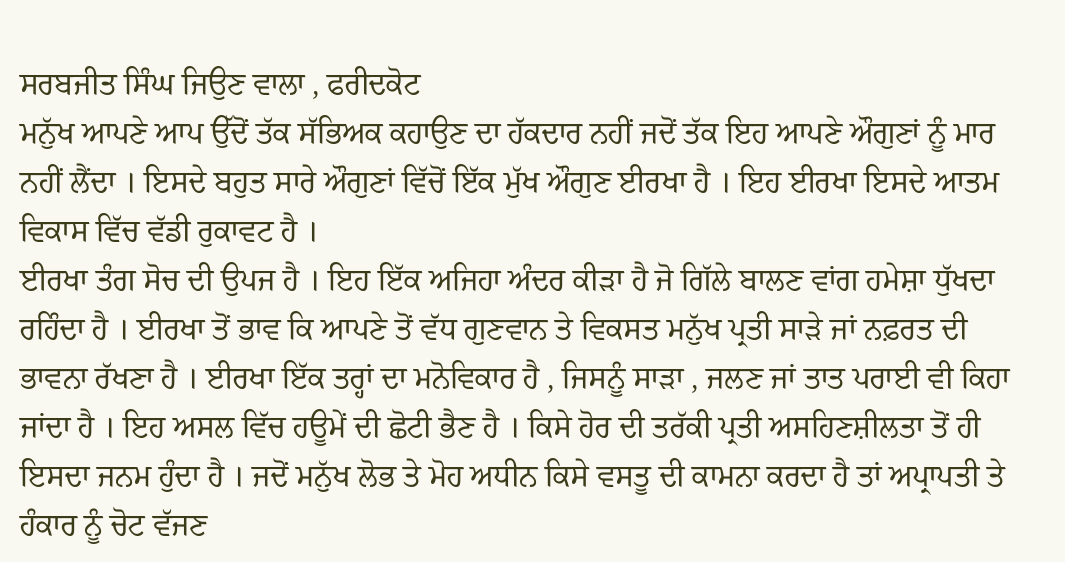ਸਰਬਜੀਤ ਸਿੰਘ ਜਿਉਣ ਵਾਲਾ , ਫਰੀਦਕੋਟ
ਮਨੁੱਖ ਆਪਣੇ ਆਪ ਉੱਦੋਂ ਤੱਕ ਸੱਭਿਅਕ ਕਹਾਉਣ ਦਾ ਹੱਕਦਾਰ ਨਹੀਂ ਜਦੋਂ ਤੱਕ ਇਹ ਆਪਣੇ ਔਗੁਣਾਂ ਨੂੰ ਮਾਰ ਨਹੀਂ ਲੈਂਦਾ । ਇਸਦੇ ਬਹੁਤ ਸਾਰੇ ਔਗੁਣਾਂ ਵਿੱਚੋਂ ਇੱਕ ਮੁੱਖ ਔਗੁਣ ਈਰਖਾ ਹੈ । ਇਹ ਈਰਖਾ ਇਸਦੇ ਆਤਮ ਵਿਕਾਸ ਵਿੱਚ ਵੱਡੀ ਰੁਕਾਵਟ ਹੈ ।
ਈਰਖਾ ਤੰਗ ਸੋਚ ਦੀ ਉਪਜ ਹੈ । ਇਹ ਇੱਕ ਅਜਿਹਾ ਅੰਦਰ ਕੀੜਾ ਹੈ ਜੋ ਗਿੱਲੇ ਬਾਲਣ ਵਾਂਗ ਹਮੇਸ਼ਾ ਧੁੱਖਦਾ ਰਹਿੰਦਾ ਹੈ । ਈਰਖਾ ਤੋਂ ਭਾਵ ਕਿ ਆਪਣੇ ਤੋਂ ਵੱਧ ਗੁਣਵਾਨ ਤੇ ਵਿਕਸਤ ਮਨੁੱਖ ਪ੍ਰਤੀ ਸਾੜੇ ਜਾਂ ਨਫ਼ਰਤ ਦੀ ਭਾਵਨਾ ਰੱਖਣਾ ਹੈ । ਈਰਖਾ ਇੱਕ ਤਰ੍ਹਾਂ ਦਾ ਮਨੋਵਿਕਾਰ ਹੈ , ਜਿਸਨੂੰ ਸਾੜਾ , ਜਲਣ ਜਾਂ ਤਾਤ ਪਰਾਈ ਵੀ ਕਿਹਾ ਜਾਂਦਾ ਹੈ । ਇਹ ਅਸਲ ਵਿੱਚ ਹਊਮੇਂ ਦੀ ਛੋਟੀ ਭੈਣ ਹੈ । ਕਿਸੇ ਹੋਰ ਦੀ ਤਰੱਕੀ ਪ੍ਰਤੀ ਅਸਹਿਣਸ਼ੀਲਤਾ ਤੋਂ ਹੀ ਇਸਦਾ ਜਨਮ ਹੁੰਦਾ ਹੈ । ਜਦੋਂ ਮਨੁੱਖ ਲੋਭ ਤੇ ਮੋਹ ਅਧੀਨ ਕਿਸੇ ਵਸਤੂ ਦੀ ਕਾਮਨਾ ਕਰਦਾ ਹੈ ਤਾਂ ਅਪ੍ਰਾਪਤੀ ਤੇ ਹੰਕਾਰ ਨੂੰ ਚੋਟ ਵੱਜਣ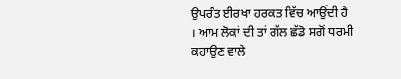ਉਪਰੰਤ ਈਰਖਾ ਹਰਕਤ ਵਿੱਚ ਆਉਂਦੀ ਹੈ । ਆਮ ਲੋਕਾਂ ਦੀ ਤਾਂ ਗੱਲ ਛੱਡੋ ਸਗੋਂ ਧਰਮੀ ਕਹਾਉਣ ਵਾਲੇ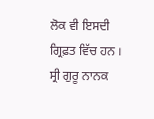ਲੋਕ ਵੀ ਇਸਦੀ ਗ੍ਰਿਫ਼ਤ ਵਿੱਚ ਹਨ । ਸ੍ਰੀ ਗੁਰੂ ਨਾਨਕ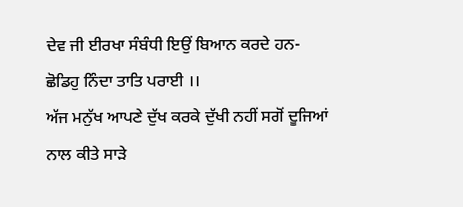ਦੇਵ ਜੀ ਈਰਖਾ ਸੰਬੰਧੀ ਇਉਂ ਬਿਆਨ ਕਰਦੇ ਹਨ-
ਛੋਡਿਹੁ ਨਿੰਦਾ ਤਾਤਿ ਪਰਾਈ ।।
ਅੱਜ ਮਨੁੱਖ ਆਪਣੇ ਦੁੱਖ ਕਰਕੇ ਦੁੱਖੀ ਨਹੀਂ ਸਗੋਂ ਦੂਜਿਆਂ ਨਾਲ ਕੀਤੇ ਸਾੜੇ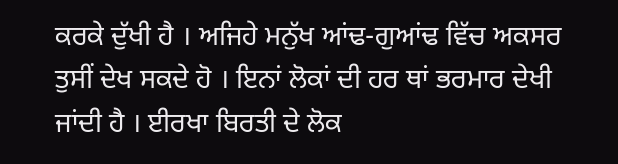ਕਰਕੇ ਦੁੱਖੀ ਹੈ । ਅਜਿਹੇ ਮਨੁੱਖ ਆਂਢ-ਗੁਆਂਢ ਵਿੱਚ ਅਕਸਰ ਤੁਸੀਂ ਦੇਖ ਸਕਦੇ ਹੋ । ਇਨਾਂ ਲੋਕਾਂ ਦੀ ਹਰ ਥਾਂ ਭਰਮਾਰ ਦੇਖੀ ਜਾਂਦੀ ਹੈ । ਈਰਖਾ ਬਿਰਤੀ ਦੇ ਲੋਕ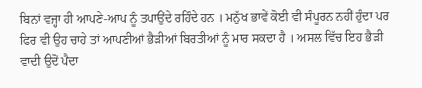ਬਿਨਾਂ ਵਜ੍ਹਾ ਹੀ ਆਪਣੇ-ਆਪ ਨੂੰ ਤਪਾਉਂਦੇ ਰਹਿੰਦੇ ਹਨ । ਮਨੁੱਖ ਭਾਵੇਂ ਕੋਈ ਵੀ ਸੰਪੂਰਨ ਨਹੀਂ ਹੁੰਦਾ ਪਰ ਫਿਰ ਵੀ ਉਹ ਚਾਹੇ ਤਾਂ ਆਪਣੀਆਂ ਭੈੜੀਆਂ ਬਿਰਤੀਆਂ ਨੂੰ ਮਾਰ ਸਕਦਾ ਹੈ । ਅਸਲ ਵਿੱਚ ਇਹ ਭੈੜੀ ਵਾਦੀ ਉਦੋਂ ਪੈਦਾ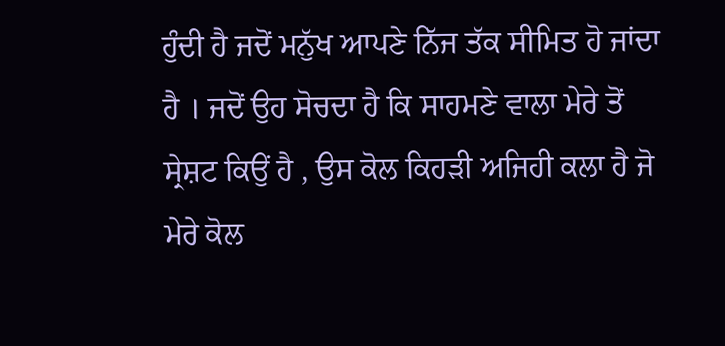ਹੁੰਦੀ ਹੈ ਜਦੋਂ ਮਨੁੱਖ ਆਪਣੇ ਨਿੱਜ ਤੱਕ ਸੀਮਿਤ ਹੋ ਜਾਂਦਾ ਹੈ । ਜਦੋਂ ਉਹ ਸੋਚਦਾ ਹੈ ਕਿ ਸਾਹਮਣੇ ਵਾਲਾ ਮੇਰੇ ਤੋਂ ਸ੍ਰੇਸ਼ਟ ਕਿਉਂ ਹੈ , ਉਸ ਕੋਲ ਕਿਹੜੀ ਅਜਿਹੀ ਕਲਾ ਹੈ ਜੋ ਮੇਰੇ ਕੋਲ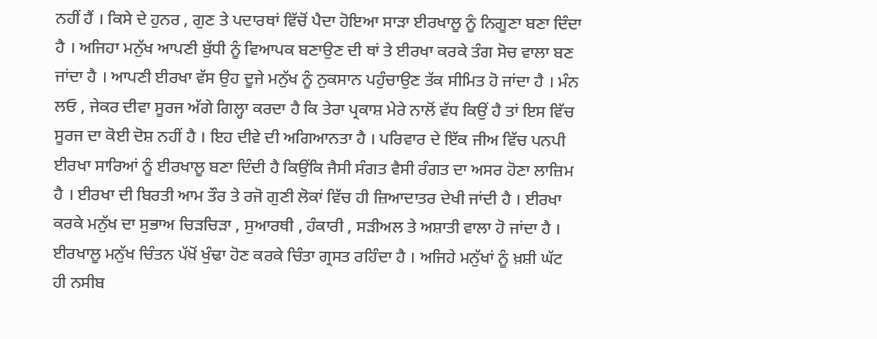ਨਹੀਂ ਹੈਂ । ਕਿਸੇ ਦੇ ਹੁਨਰ , ਗੁਣ ਤੇ ਪਦਾਰਥਾਂ ਵਿੱਚੋਂ ਪੈਦਾ ਹੋਇਆ ਸਾੜਾ ਈਰਖਾਲੂ ਨੂੰ ਨਿਗੂਣਾ ਬਣਾ ਦਿੰਦਾ ਹੈ । ਅਜਿਹਾ ਮਨੁੱਖ ਆਪਣੀ ਬੁੱਧੀ ਨੂੰ ਵਿਆਪਕ ਬਣਾਉਣ ਦੀ ਥਾਂ ਤੇ ਈਰਖਾ ਕਰਕੇ ਤੰਗ ਸੋਚ ਵਾਲਾ ਬਣ ਜਾਂਦਾ ਹੈ । ਆਪਣੀ ਈਰਖਾ ਵੱਸ ਉਹ ਦੂਜੇ ਮਨੁੱਖ ਨੂੰ ਨੁਕਸਾਨ ਪਹੁੰਚਾਉਣ ਤੱਕ ਸੀਮਿਤ ਹੋ ਜਾਂਦਾ ਹੈ । ਮੰਨ ਲਓ , ਜੇਕਰ ਦੀਵਾ ਸੂਰਜ ਅੱਗੇ ਗਿਲ੍ਹਾ ਕਰਦਾ ਹੈ ਕਿ ਤੇਰਾ ਪ੍ਰਕਾਸ਼ ਮੇਰੇ ਨਾਲੋਂ ਵੱਧ ਕਿਉਂ ਹੈ ਤਾਂ ਇਸ ਵਿੱਚ ਸੂਰਜ ਦਾ ਕੋਈ ਦੋਸ਼ ਨਹੀਂ ਹੈ । ਇਹ ਦੀਵੇ ਦੀ ਅਗਿਆਨਤਾ ਹੈ । ਪਰਿਵਾਰ ਦੇ ਇੱਕ ਜੀਅ ਵਿੱਚ ਪਨਪੀ ਈਰਖਾ ਸਾਰਿਆਂ ਨੂੰ ਈਰਖਾਲੂ ਬਣਾ ਦਿੰਦੀ ਹੈ ਕਿਉਂਕਿ ਜੈਸੀ ਸੰਗਤ ਵੈਸੀ ਰੰਗਤ ਦਾ ਅਸਰ ਹੋਣਾ ਲਾਜ਼ਿਮ ਹੈ । ਈਰਖਾ ਦੀ ਬਿਰਤੀ ਆਮ ਤੌਰ ਤੇ ਰਜੋ ਗੁਣੀ ਲੋਕਾਂ ਵਿੱਚ ਹੀ ਜ਼ਿਆਦਾਤਰ ਦੇਖੀ ਜਾਂਦੀ ਹੈ । ਈਰਖਾ ਕਰਕੇ ਮਨੁੱਖ ਦਾ ਸੁਭਾਅ ਚਿੜਚਿੜਾ , ਸੁਆਰਥੀ , ਹੰਕਾਰੀ , ਸੜੀਅਲ ਤੇ ਅਸ਼ਾਤੀ ਵਾਲਾ ਹੋ ਜਾਂਦਾ ਹੈ । ਈਰਖਾਲੂ ਮਨੁੱਖ ਚਿੰਤਨ ਪੱਖੋਂ ਖੁੰਢਾ ਹੋਣ ਕਰਕੇ ਚਿੰਤਾ ਗ੍ਰਸਤ ਰਹਿੰਦਾ ਹੈ । ਅਜਿਹੇ ਮਨੁੱਖਾਂ ਨੂੰ ਖ਼ਸ਼ੀ ਘੱਟ ਹੀ ਨਸੀਬ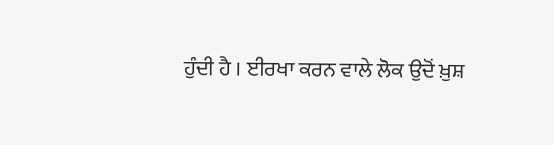ਹੁੰਦੀ ਹੈ । ਈਰਖਾ ਕਰਨ ਵਾਲੇ ਲੋਕ ਉਦੋਂ ਖ਼ੁਸ਼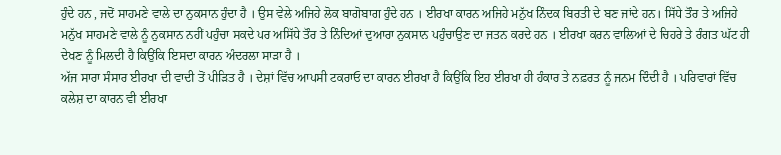ਹੁੰਦੇ ਹਨ , ਜਦੋਂ ਸਾਹਮਣੇ ਵਾਲੇ ਦਾ ਨੁਕਸਾਨ ਹੁੰਦਾ ਹੈ । ਉਸ ਵੇਲੇ ਅਜਿਹੇ ਲੋਕ ਬਾਗੋਬਾਗ ਹੁੰਦੇ ਹਨ । ਈਰਖਾ ਕਾਰਨ ਅਜਿਹੇ ਮਨੁੱਖ ਨਿੰਦਕ ਬਿਰਤੀ ਦੇ ਬਣ ਜਾਂਦੇ ਹਨ। ਸਿੱਧੇ ਤੌਰ ਤੇ ਅਜਿਹੇ ਮਨੁੱਖ ਸਾਹਮਣੇ ਵਾਲੇ ਨੂੰ ਨੁਕਸਾਨ ਨਹੀਂ ਪਹੁੰਚਾ ਸਕਦੇ ਪਰ ਅਸਿੱਧੇ ਤੌਰ ਤੇ ਨਿੰਦਿਆਂ ਦੁਆਰਾ ਨੁਕਸਾਨ ਪਹੁੰਚਾਉਣ ਦਾ ਜਤਨ ਕਰਦੇ ਹਨ । ਈਰਖਾ ਕਰਨ ਵਾਲਿਆਂ ਦੇ ਚਿਹਰੇ ਤੇ ਰੰਗਤ ਘੱਟ ਹੀ ਦੇਖਣ ਨੂੰ ਮਿਲਦੀ ਹੈ ਕਿਉਂਕਿ ਇਸਦਾ ਕਾਰਨ ਅੰਦਰਲਾ ਸਾੜਾ ਹੈ ।
ਅੱਜ ਸਾਰਾ ਸੰਸਾਰ ਈਰਖਾ ਦੀ ਵਾਦੀ ਤੋਂ ਪੀੜਿਤ ਹੈ । ਦੇਸ਼ਾਂ ਵਿੱਚ ਆਪਸੀ ਟਕਰਾਓ ਦਾ ਕਾਰਨ ਈਰਖਾ ਹੈ ਕਿਉਂਕਿ ਇਹ ਈਰਖਾ ਹੀ ਹੰਕਾਰ ਤੇ ਨਫ਼ਰਤ ਨੂੰ ਜਨਮ ਦਿੰਦੀ ਹੈ । ਪਰਿਵਾਰਾਂ ਵਿੱਚ ਕਲੇਸ਼ ਦਾ ਕਾਰਨ ਵੀ ਈਰਖਾ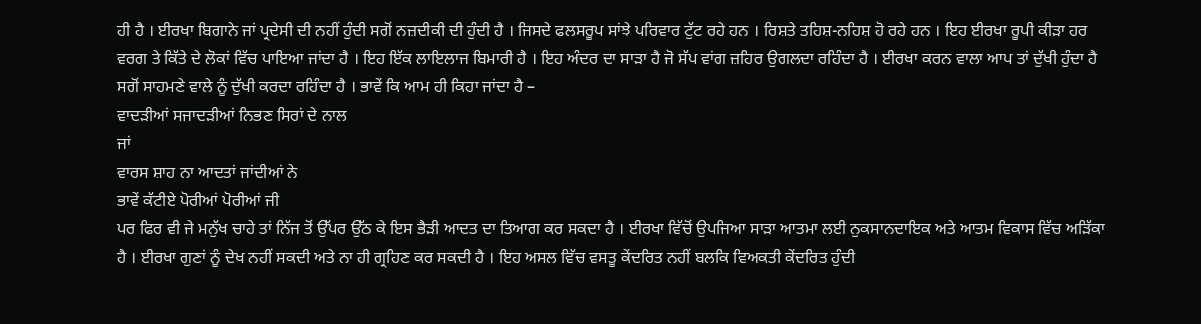ਹੀ ਹੈ । ਈਰਖਾ ਬਿਗਾਨੇ ਜਾਂ ਪ੍ਰਦੇਸੀ ਦੀ ਨਹੀਂ ਹੁੰਦੀ ਸਗੋਂ ਨਜ਼ਦੀਕੀ ਦੀ ਹੁੰਦੀ ਹੈ । ਜਿਸਦੇ ਫਲਸਰੂਪ ਸਾਂਝੇ ਪਰਿਵਾਰ ਟੁੱਟ ਰਹੇ ਹਨ । ਰਿਸ਼ਤੇ ਤਹਿਸ਼-ਨਹਿਸ਼ ਹੋ ਰਹੇ ਹਨ । ਇਹ ਈਰਖਾ ਰੂਪੀ ਕੀੜਾ ਹਰ ਵਰਗ ਤੇ ਕਿੱਤੇ ਦੇ ਲੋਕਾਂ ਵਿੱਚ ਪਾਇਆ ਜਾਂਦਾ ਹੈ । ਇਹ ਇੱਕ ਲਾਇਲਾਜ ਬਿਮਾਰੀ ਹੈ । ਇਹ ਅੰਦਰ ਦਾ ਸਾੜਾ ਹੈ ਜੋ ਸੱਪ ਵਾਂਗ ਜ਼ਹਿਰ ਉਗਲਦਾ ਰਹਿੰਦਾ ਹੈ । ਈਰਖਾ ਕਰਨ ਵਾਲਾ ਆਪ ਤਾਂ ਦੁੱਖੀ ਹੁੰਦਾ ਹੈ ਸਗੋਂ ਸਾਹਮਣੇ ਵਾਲੇ ਨੂੰ ਦੁੱਖੀ ਕਰਦਾ ਰਹਿੰਦਾ ਹੈ । ਭਾਵੇਂ ਕਿ ਆਮ ਹੀ ਕਿਹਾ ਜਾਂਦਾ ਹੈ –
ਵਾਦੜੀਆਂ ਸਜਾਦੜੀਆਂ ਨਿਭਣ ਸਿਰਾਂ ਦੇ ਨਾਲ
ਜਾਂ
ਵਾਰਸ ਸ਼ਾਹ ਨਾ ਆਦਤਾਂ ਜਾਂਦੀਆਂ ਨੇ
ਭਾਵੇਂ ਕੱਟੀਏ ਪੋਰੀਆਂ ਪੋਰੀਆਂ ਜੀ
ਪਰ ਫਿਰ ਵੀ ਜੇ ਮਨੁੱਖ ਚਾਹੇ ਤਾਂ ਨਿੱਜ ਤੋਂ ਉੱਪਰ ਉੱਠ ਕੇ ਇਸ ਭੈੜੀ ਆਦਤ ਦਾ ਤਿਆਗ ਕਰ ਸਕਦਾ ਹੈ । ਈਰਖਾ ਵਿੱਚੋਂ ਉਪਜਿਆ ਸਾੜਾ ਆਤਮਾ ਲਈ ਨੁਕਸਾਨਦਾਇਕ ਅਤੇ ਆਤਮ ਵਿਕਾਸ ਵਿੱਚ ਅੜਿੱਕਾ ਹੈ । ਈਰਖਾ ਗੁਣਾਂ ਨੂੰ ਦੇਖ ਨਹੀਂ ਸਕਦੀ ਅਤੇ ਨਾ ਹੀ ਗ੍ਰਹਿਣ ਕਰ ਸਕਦੀ ਹੈ । ਇਹ ਅਸਲ ਵਿੱਚ ਵਸਤੂ ਕੇਂਦਰਿਤ ਨਹੀਂ ਬਲਕਿ ਵਿਅਕਤੀ ਕੇਂਦਰਿਤ ਹੁੰਦੀ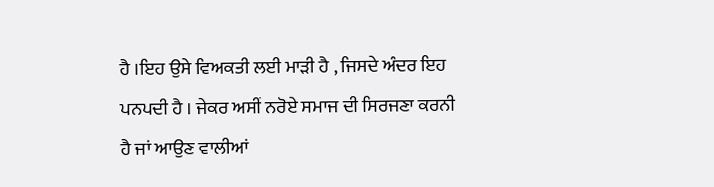ਹੈ ।ਇਹ ਉਸੇ ਵਿਅਕਤੀ ਲਈ ਮਾੜੀ ਹੈ , ਜਿਸਦੇ ਅੰਦਰ ਇਹ ਪਨਪਦੀ ਹੈ । ਜੇਕਰ ਅਸੀਂ ਨਰੋਏ ਸਮਾਜ ਦੀ ਸਿਰਜਣਾ ਕਰਨੀ ਹੈ ਜਾਂ ਆਉਣ ਵਾਲੀਆਂ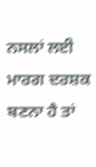ਨਸਲਾਂ ਲਈ ਮਾਰਗ ਦਰਸ਼ਕ ਬਣਨਾ ਹੈ ਤਾਂ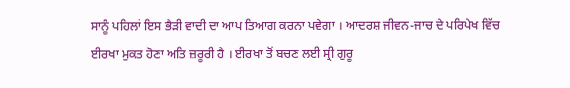ਸਾਨੂੰ ਪਹਿਲਾਂ ਇਸ ਭੈੜੀ ਵਾਦੀ ਦਾ ਆਪ ਤਿਆਗ ਕਰਨਾ ਪਵੇਗਾ । ਆਦਰਸ਼ ਜੀਵਨ-ਜਾਚ ਦੇ ਪਰਿਪੇਖ ਵਿੱਚ ਈਰਖਾ ਮੁਕਤ ਹੋਣਾ ਅਤਿ ਜ਼ਰੂਰੀ ਹੈ । ਈਰਖਾ ਤੋਂ ਬਚਣ ਲਈ ਸ੍ਰੀ ਗੁਰੂ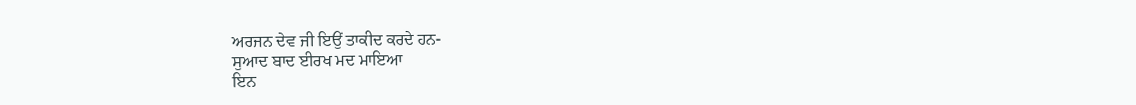ਅਰਜਨ ਦੇਵ ਜੀ ਇਉਂ ਤਾਕੀਦ ਕਰਦੇ ਹਨ-
ਸੁਆਦ ਬਾਦ ਈਰਖ ਮਦ ਮਾਇਆ
ਇਨ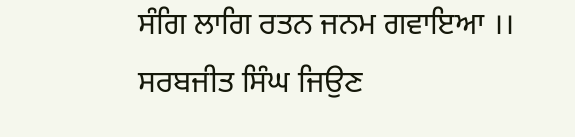ਸੰਗਿ ਲਾਗਿ ਰਤਨ ਜਨਮ ਗਵਾਇਆ ।।
ਸਰਬਜੀਤ ਸਿੰਘ ਜਿਉਣ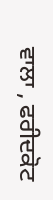ਵਾਲਾ , ਫਰੀਦਕੋਟ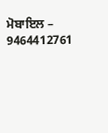ਮੋਬਾਇਲ – 9464412761